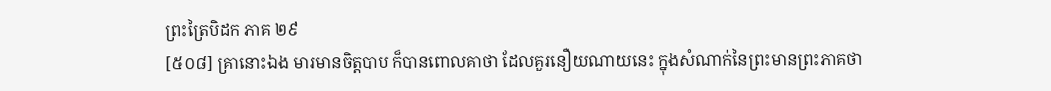ព្រះត្រៃបិដក ភាគ ២៩
[៥០៨] គ្រានោះឯង មារមានចិត្តបាប ក៏បានពោលគាថា ដែលគួរនឿយណាយនេះ ក្នុងសំណាក់នៃព្រះមានព្រះភាគថា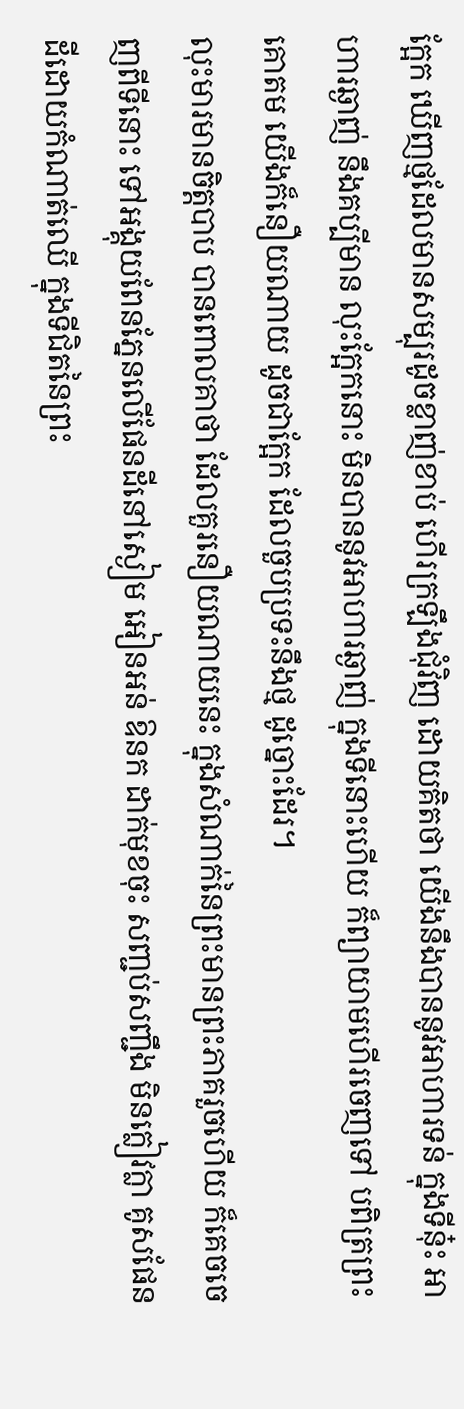ក្អែក ឃើញថ្មដែលមានសម្បុរដូចខ្លាញ់ខាប់ ហើរក្រឡឹងជុំវិញ ដោយគិតថា យើងនឹងបាននូវអាហារទន់ ក្នុងទីនុ៎ះ អាហារឆ្ងាញ់ នឹងគប្បីមាន លុះក្អែកនោះ មិនបាននូវអាហារឆ្ងាញ់ ក្នុងទីនោះហើយ ក៏ព្យាយាមហើរចេញទៅ បពិត្រព្រះគោតម យើងក៏នឿយណាយ ដូចជាក្អែក ដែលចួបប្រទះនឹងថ្ម ដូច្នោះដែរ។
លុះមារមានចិត្តបាប បានពោលគាថា ដែលគួរនឿយណាយនេះ ក្នុងសំណាក់នៃព្រះមានព្រះភាគរួចហើយ ក៏គេចចេញពីទីនោះ ទៅអង្គុយពែនភ្នែនលើផែនដីនៅស្ងៀម អៀនអន់ ឱនក ដាក់មុខចុះ សញ្ជប់សញ្ជឹង មិនក្លៀវក្លា គូសផែនដីដោយកំណាត់ឈើ ក្នុងទីជិតនៃព្រះ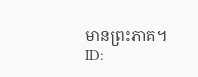មានព្រះភាគ។
ID: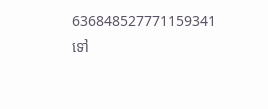636848527771159341
ទៅ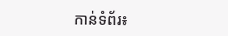កាន់ទំព័រ៖